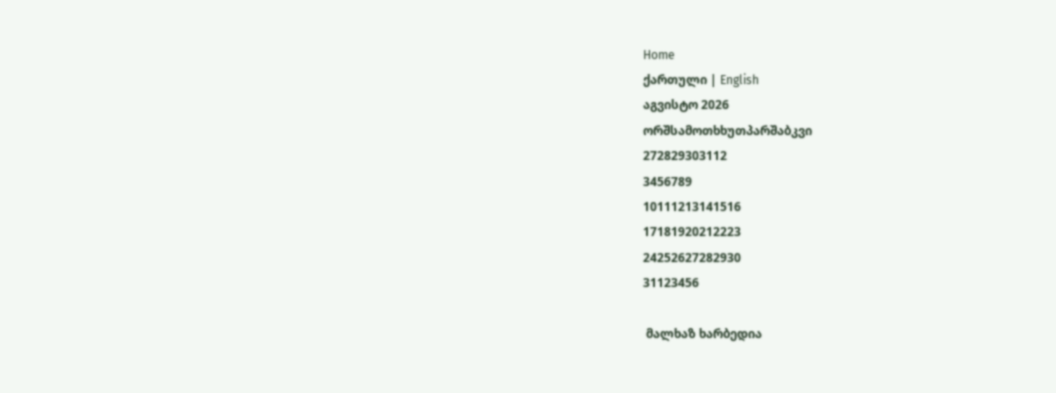Home
ქართული | English
აგვისტო 2026
ორშსამოთხხუთპარშაბკვი
272829303112
3456789
10111213141516
17181920212223
24252627282930
31123456

 მალხაზ ხარბედია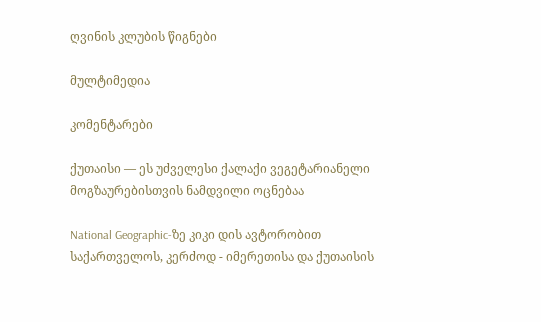ღვინის კლუბის წიგნები

მულტიმედია

კომენტარები

ქუთაისი — ეს უძველესი ქალაქი ვეგეტარიანელი მოგზაურებისთვის ნამდვილი ოცნებაა

National Geographic-ზე კიკი დის ავტორობით საქართველოს, კერძოდ - იმერეთისა და ქუთაისის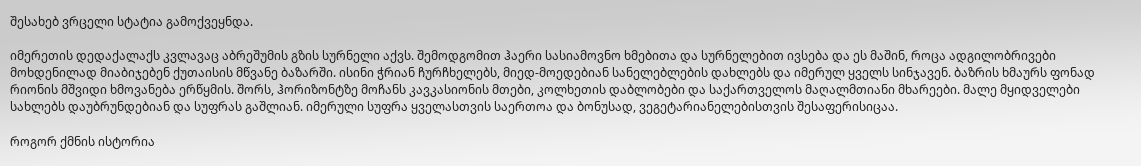შესახებ ვრცელი სტატია გამოქვეყნდა.

იმერეთის დედაქალაქს კვლავაც აბრეშუმის გზის სურნელი აქვს. შემოდგომით ჰაერი სასიამოვნო ხმებითა და სურნელებით ივსება და ეს მაშინ, როცა ადგილობრივები მოხდენილად მიაბიჯებენ ქუთაისის მწვანე ბაზარში. ისინი ჭრიან ჩურჩხელებს, მიედ-მოედებიან სანელებლების დახლებს და იმერულ ყველს სინჯავენ. ბაზრის ხმაურს ფონად რიონის მშვიდი ხმოვანება ერწყმის. შორს, ჰორიზონტზე მოჩანს კავკასიონის მთები, კოლხეთის დაბლობები და საქართველოს მაღალმთიანი მხარეები. მალე მყიდველები სახლებს დაუბრუნდებიან და სუფრას გაშლიან. იმერული სუფრა ყველასთვის საერთოა და ბონუსად, ვეგეტარიანელებისთვის შესაფერისიცაა.

როგორ ქმნის ისტორია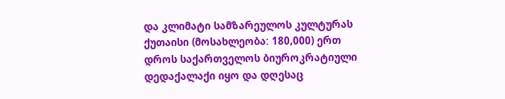და კლიმატი სამზარეულოს კულტურას
ქუთაისი (მოსახლეობა: 180,000) ერთ დროს საქართველოს ბიუროკრატიული დედაქალაქი იყო და დღესაც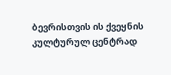ბევრისთვის ის ქვეყნის კულტურულ ცენტრად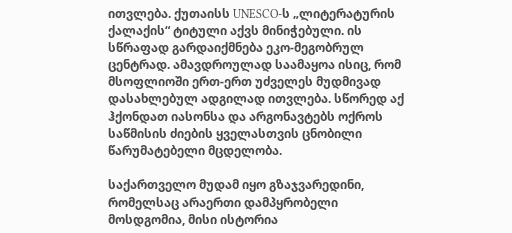ითვლება. ქუთაისს UNESCO-ს „ლიტერატურის ქალაქის“ ტიტული აქვს მინიჭებული. ის სწრაფად გარდაიქმნება ეკო-მეგობრულ ცენტრად. ამავდროულად საამაყოა ისიც, რომ მსოფლიოში ერთ-ერთ უძველეს მუდმივად დასახლებულ ადგილად ითვლება. სწორედ აქ ჰქონდათ იასონსა და არგონავტებს ოქროს საწმისის ძიების ყველასთვის ცნობილი წარუმატებელი მცდელობა.

საქართველო მუდამ იყო გზაჯვარედინი, რომელსაც არაერთი დამპყრობელი მოსდგომია, მისი ისტორია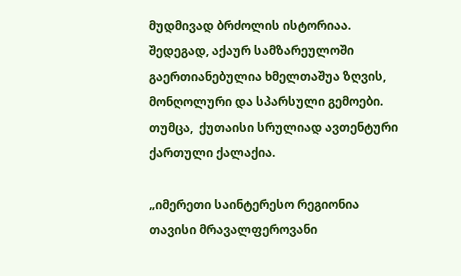მუდმივად ბრძოლის ისტორიაა. შედეგად, აქაურ სამზარეულოში გაერთიანებულია ხმელთაშუა ზღვის, მონღოლური და სპარსული გემოები. თუმცა,  ქუთაისი სრულიად ავთენტური ქართული ქალაქია.

„იმერეთი საინტერესო რეგიონია თავისი მრავალფეროვანი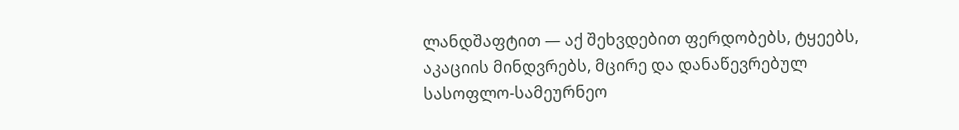ლანდშაფტით — აქ შეხვდებით ფერდობებს, ტყეებს, აკაციის მინდვრებს, მცირე და დანაწევრებულ სასოფლო-სამეურნეო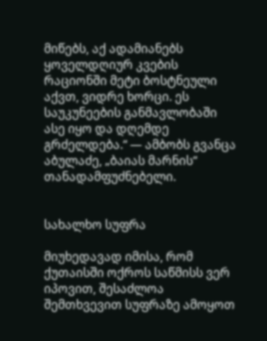მიწებს, აქ ადამიანებს ყოველდღიურ კვების რაციონში მეტი ბოსტნეული აქვთ, ვიდრე ხორცი. ეს საუკუნეების განმავლობაში ასე იყო და დღემდე გრძელდება.“ — ამბობს გვანცა აბულაძე, „ბაიას მარნის“ თანადამფუძნებელი.


სახალხო სუფრა

მიუხედავად იმისა, რომ ქუთაისში ოქროს საწმისს ვერ იპოვით, შესაძლოა შემთხვევით სუფრაზე ამოყოთ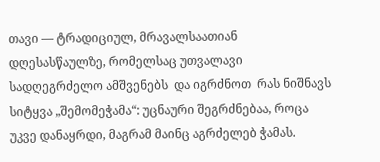თავი — ტრადიციულ, მრავალსაათიან დღესასწაულზე, რომელსაც უთვალავი სადღეგრძელო ამშვენებს  და იგრძნოთ  რას ნიშნავს სიტყვა „შემომეჭამა“: უცნაური შეგრძნებაა, როცა უკვე დანაყრდი, მაგრამ მაინც აგრძელებ ჭამას.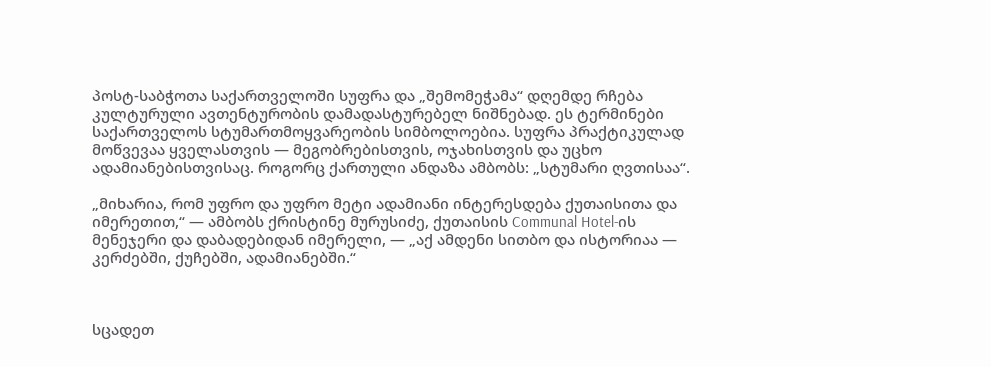პოსტ-საბჭოთა საქართველოში სუფრა და „შემომეჭამა“ დღემდე რჩება კულტურული ავთენტურობის დამადასტურებელ ნიშნებად. ეს ტერმინები საქართველოს სტუმართმოყვარეობის სიმბოლოებია. სუფრა პრაქტიკულად მოწვევაა ყველასთვის — მეგობრებისთვის, ოჯახისთვის და უცხო ადამიანებისთვისაც. როგორც ქართული ანდაზა ამბობს: „სტუმარი ღვთისაა“.

„მიხარია, რომ უფრო და უფრო მეტი ადამიანი ინტერესდება ქუთაისითა და იმერეთით,“ — ამბობს ქრისტინე მურუსიძე, ქუთაისის Communal Hotel-ის მენეჯერი და დაბადებიდან იმერელი, — „აქ ამდენი სითბო და ისტორიაა — კერძებში, ქუჩებში, ადამიანებში.“



სცადეთ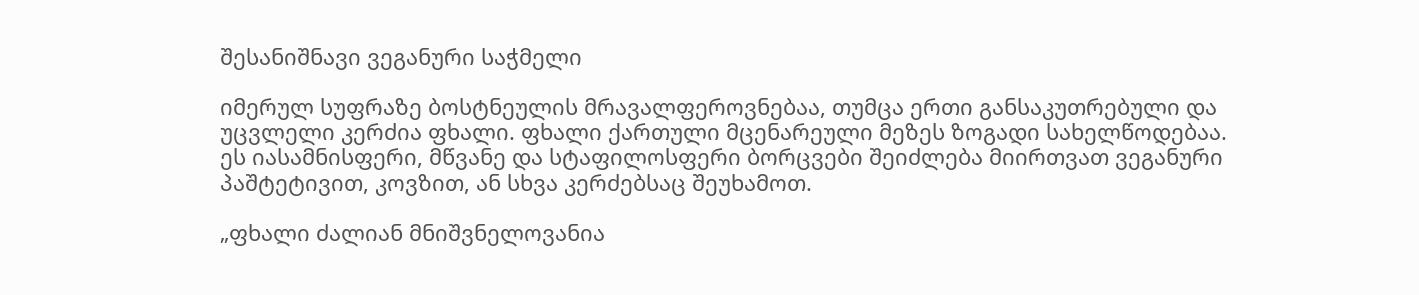შესანიშნავი ვეგანური საჭმელი

იმერულ სუფრაზე ბოსტნეულის მრავალფეროვნებაა, თუმცა ერთი განსაკუთრებული და უცვლელი კერძია ფხალი. ფხალი ქართული მცენარეული მეზეს ზოგადი სახელწოდებაა. ეს იასამნისფერი, მწვანე და სტაფილოსფერი ბორცვები შეიძლება მიირთვათ ვეგანური პაშტეტივით, კოვზით, ან სხვა კერძებსაც შეუხამოთ.

„ფხალი ძალიან მნიშვნელოვანია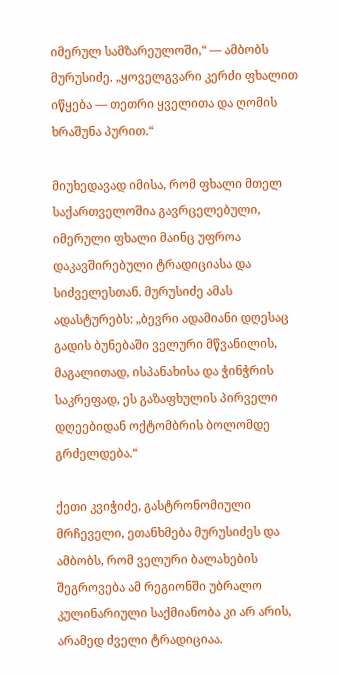იმერულ სამზარეულოში,“ — ამბობს მურუსიძე. „ყოველგვარი კერძი ფხალით იწყება — თეთრი ყველითა და ღომის ხრაშუნა პურით.“

მიუხედავად იმისა, რომ ფხალი მთელ საქართველოშია გავრცელებული, იმერული ფხალი მაინც უფროა დაკავშირებული ტრადიციასა და სიძველესთან. მურუსიძე ამას ადასტურებს: „ბევრი ადამიანი დღესაც გადის ბუნებაში ველური მწვანილის, მაგალითად, ისპანახისა და ჭინჭრის საკრეფად, ეს გაზაფხულის პირველი დღეებიდან ოქტომბრის ბოლომდე გრძელდება.“

ქეთი კვიჭიძე, გასტრონომიული მრჩეველი, ეთანხმება მურუსიძეს და ამბობს, რომ ველური ბალახების შეგროვება ამ რეგიონში უბრალო კულინარიული საქმიანობა კი არ არის, არამედ ძველი ტრადიციაა.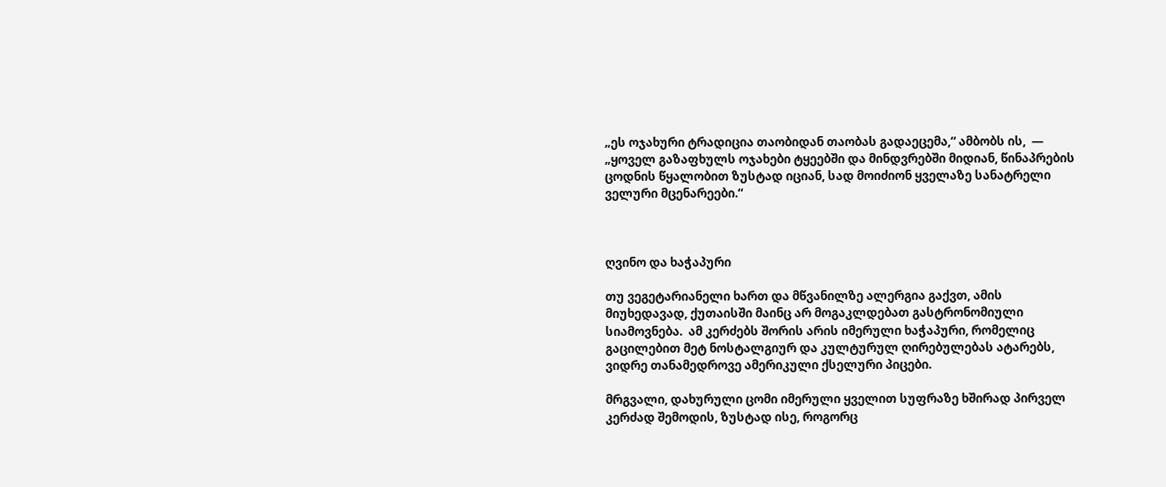„ეს ოჯახური ტრადიცია თაობიდან თაობას გადაეცემა,“ ამბობს ის,  — „ყოველ გაზაფხულს ოჯახები ტყეებში და მინდვრებში მიდიან, წინაპრების ცოდნის წყალობით ზუსტად იციან, სად მოიძიონ ყველაზე სანატრელი ველური მცენარეები.“



ღვინო და ხაჭაპური

თუ ვეგეტარიანელი ხართ და მწვანილზე ალერგია გაქვთ, ამის მიუხედავად, ქუთაისში მაინც არ მოგაკლდებათ გასტრონომიული სიამოვნება.  ამ კერძებს შორის არის იმერული ხაჭაპური, რომელიც გაცილებით მეტ ნოსტალგიურ და კულტურულ ღირებულებას ატარებს, ვიდრე თანამედროვე ამერიკული ქსელური პიცები.

მრგვალი, დახურული ცომი იმერული ყველით სუფრაზე ხშირად პირველ კერძად შემოდის, ზუსტად ისე, როგორც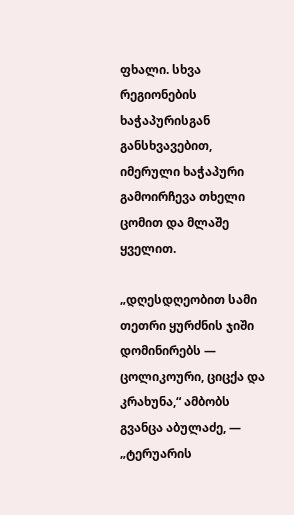ფხალი. სხვა რეგიონების ხაჭაპურისგან განსხვავებით, იმერული ხაჭაპური გამოირჩევა თხელი ცომით და მლაშე ყველით.

„დღესდღეობით სამი თეთრი ყურძნის ჯიში დომინირებს — ცოლიკოური, ციცქა და კრახუნა,“ ამბობს გვანცა აბულაძე, —  „ტერუარის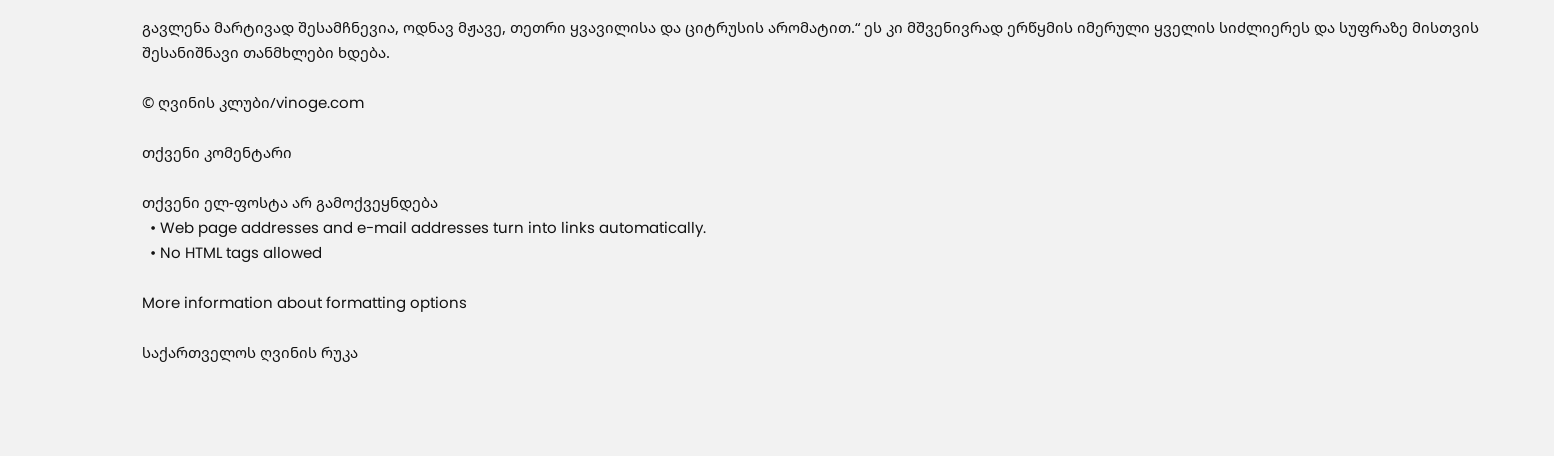გავლენა მარტივად შესამჩნევია, ოდნავ მჟავე, თეთრი ყვავილისა და ციტრუსის არომატით.“ ეს კი მშვენივრად ერწყმის იმერული ყველის სიძლიერეს და სუფრაზე მისთვის  შესანიშნავი თანმხლები ხდება.

© ღვინის კლუბი/vinoge.com

თქვენი კომენტარი

თქვენი ელ-ფოსტა არ გამოქვეყნდება
  • Web page addresses and e-mail addresses turn into links automatically.
  • No HTML tags allowed

More information about formatting options

საქართველოს ღვინის რუკა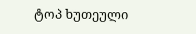ტოპ ხუთეული